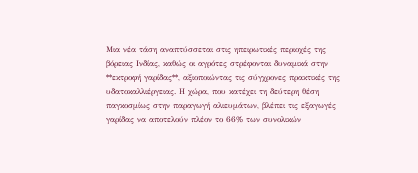Μια νέα τάση αναπτύσσεται στις ηπειρωτικές περιοχές της βόρειας Ινδίας, καθώς οι αγρότες στρέφονται δυναμικά στην **εκτροφή γαρίδας**, αξιοποιώντας τις σύγχρονες πρακτικές της υδατοκαλλιέργειας. Η χώρα, που κατέχει τη δεύτερη θέση παγκοσμίως στην παραγωγή αλιευμάτων, βλέπει τις εξαγωγές γαρίδας να αποτελούν πλέον το 66% των συνολικών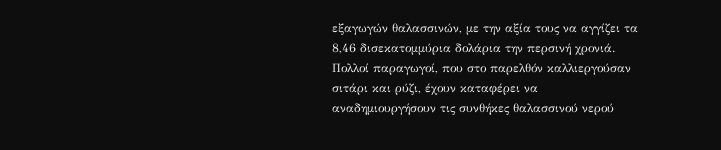εξαγωγών θαλασσινών, με την αξία τους να αγγίζει τα 8,46 δισεκατομμύρια δολάρια την περσινή χρονιά.
Πολλοί παραγωγοί, που στο παρελθόν καλλιεργούσαν σιτάρι και ρύζι, έχουν καταφέρει να αναδημιουργήσουν τις συνθήκες θαλασσινού νερού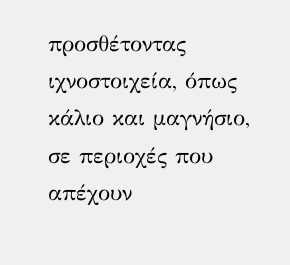προσθέτοντας ιχνοστοιχεία, όπως κάλιο και μαγνήσιο, σε περιοχές που απέχουν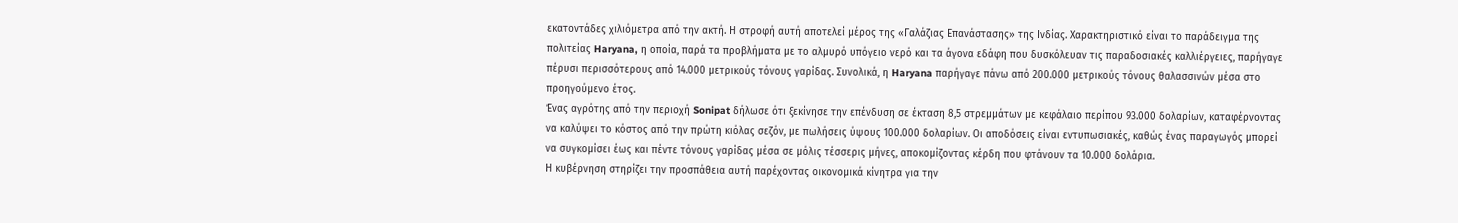εκατοντάδες χιλιόμετρα από την ακτή. Η στροφή αυτή αποτελεί μέρος της «Γαλάζιας Επανάστασης» της Ινδίας. Χαρακτηριστικό είναι το παράδειγμα της πολιτείας Haryana, η οποία, παρά τα προβλήματα με το αλμυρό υπόγειο νερό και τα άγονα εδάφη που δυσκόλευαν τις παραδοσιακές καλλιέργειες, παρήγαγε πέρυσι περισσότερους από 14.000 μετρικούς τόνους γαρίδας. Συνολικά, η Haryana παρήγαγε πάνω από 200.000 μετρικούς τόνους θαλασσινών μέσα στο προηγούμενο έτος.
Ένας αγρότης από την περιοχή Sonipat δήλωσε ότι ξεκίνησε την επένδυση σε έκταση 8,5 στρεμμάτων με κεφάλαιο περίπου 93.000 δολαρίων, καταφέρνοντας να καλύψει το κόστος από την πρώτη κιόλας σεζόν, με πωλήσεις ύψους 100.000 δολαρίων. Οι αποδόσεις είναι εντυπωσιακές, καθώς ένας παραγωγός μπορεί να συγκομίσει έως και πέντε τόνους γαρίδας μέσα σε μόλις τέσσερις μήνες, αποκομίζοντας κέρδη που φτάνουν τα 10.000 δολάρια.
Η κυβέρνηση στηρίζει την προσπάθεια αυτή παρέχοντας οικονομικά κίνητρα για την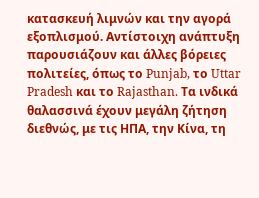κατασκευή λιμνών και την αγορά εξοπλισμού. Αντίστοιχη ανάπτυξη παρουσιάζουν και άλλες βόρειες πολιτείες, όπως το Punjab, το Uttar Pradesh και το Rajasthan. Τα ινδικά θαλασσινά έχουν μεγάλη ζήτηση διεθνώς, με τις ΗΠΑ, την Κίνα, τη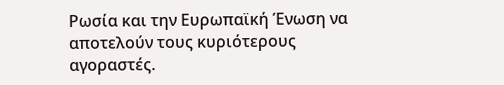Ρωσία και την Ευρωπαϊκή Ένωση να αποτελούν τους κυριότερους αγοραστές.